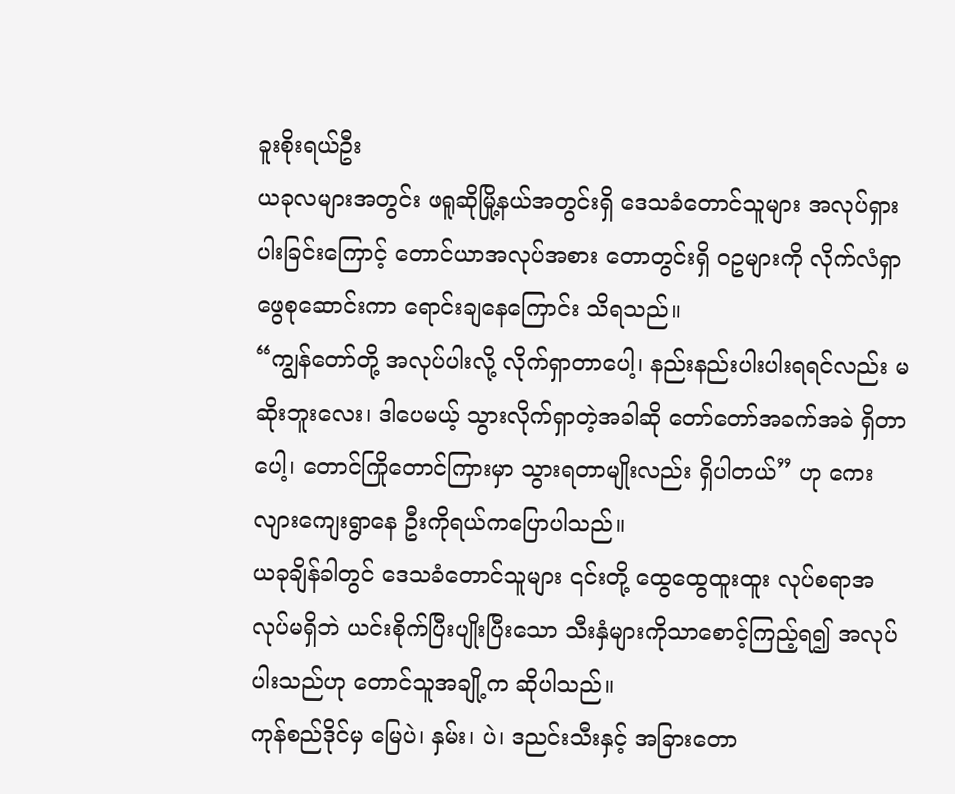ခူးစိုးရယ်ဦး
ယခုလများအတွင်း ဖရူဆိုမြို့နယ်အတွင်းရှိ ဒေသခံတောင်သူများ အလုပ်ရှားပါးခြင်းကြောင့် တောင်ယာအလုပ်အစား တောတွင်းရှိ ဝဥများကို လိုက်လံရှာဖွေစုဆောင်းကာ ရောင်းချနေကြောင်း သိရသည်။
“ကျွန်တော်တို့ အလုပ်ပါးလို့ လိုက်ရှာတာပေါ့၊ နည်းနည်းပါးပါးရရင်လည်း မဆိုးဘူးလေး၊ ဒါပေမယ့် သွားလိုက်ရှာတဲ့အခါဆို တော်တော်အခက်အခဲ ရှိတာပေါ့၊ တောင်ကြိုတောင်ကြားမှာ သွားရတာမျိုးလည်း ရှိပါတယ်” ဟု ကေးလျားကျေးရွာနေ ဦးကိုရယ်ကပြောပါသည်။
ယခုချိန်ခါတွင် ဒေသခံတောင်သူများ ၎င်းတို့ ထွေထွေထူးထူး လုပ်စရာအလုပ်မရှိဘဲ ယင်းစိုက်ပြီးပျိုးပြီးသော သီးနှံများကိုသာစောင့်ကြည့်ရ၍ အလုပ်ပါးသည်ဟု တောင်သူအချို့က ဆိုပါသည်။
ကုန်စည်ဒိုင်မှ မြေပဲ၊ နှမ်း၊ ပဲ၊ ဒညင်းသီးနှင့် အခြားတော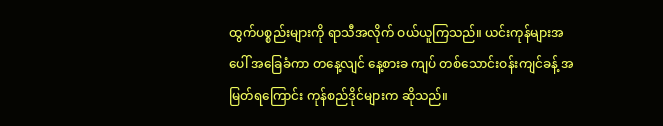ထွက်ပစ္စည်းများကို ရာသီအလိုက် ဝယ်ယူကြသည်။ ယင်းကုန်များအပေါ် အခြေခံကာ တနေ့လျင် နေ့စားခ ကျပ် တစ်သောင်းဝန်းကျင်ခန့် အမြတ်ရကြောင်း ကုန်စည်ဒိုင်များက ဆိုသည်။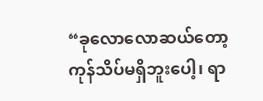“ခုလောလောဆယ်တော့ ကုန်သိပ်မရှိဘူးပေါ့၊ ရာ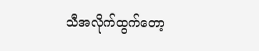သီအလိုက်ထွက်တော့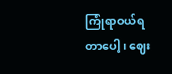ကြုံရာဝယ်ရတာပေါ့၊ ဈေး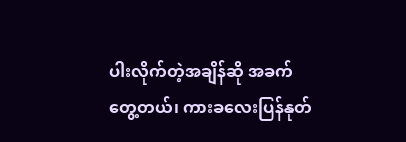ပါးလိုက်တဲ့အချိန်ဆို အခက်တွေ့တယ်၊ ကားခလေးပြန်နုတ်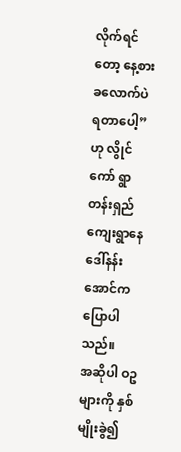လိုက်ရင်တော့ နေ့စားခလောက်ပဲ ရတာပေါ့” ဟု လွိုင်ကော် ရွာတန်းရှည်ကျေးရွာနေ ဒေါ်နန်းအောင်ကပြောပါသည်။
အဆိုပါ ဝဥများကို နှစ်မျိုးခွဲ၍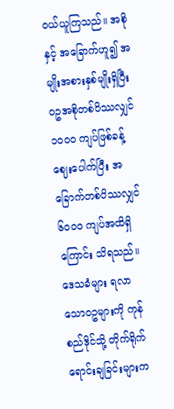ဝယ်ယူကြသည်။ အစိုနှင့် အခြောက်ဟူ၍ အမျိုးအစားနှစ်မျိုးရှိပြီး ဝဥအစိုတစ်ပိဿလျှင် ၁၀၀ဝ ကျပ်ဖြစ်ခန့် ဈေးပေါက်ပြီး အခြောက်တစ်ပိဿလျှင် ၆၀၀ဝ ကျပ်အထိရှိကြောင်း သိရသည်။ ဒေသခံများ ရလာသောဝဥများကို ကုန်စည်ဒိုင်သို့ တိုက်ရိုက် ရောင်းချခြင်းများက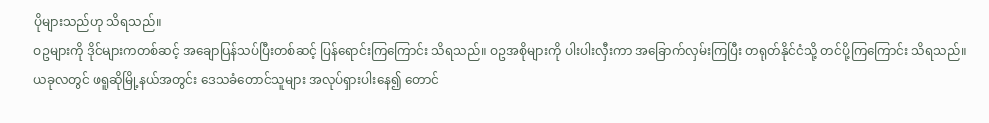ပိုများသည်ဟု သိရသည်။
ဝဥများကို ဒိုင်များကတစ်ဆင့် အချောပြန်သပ်ပြီးတစ်ဆင့် ပြန်ရောင်းကြကြောင်း သိရသည်။ ဝဥအစိုများကို ပါးပါးလှီးကာ အခြောက်လှမ်းကြပြီး တရုတ်နိုင်ငံသို့ တင်ပို့ကြကြောင်း သိရသည်။
ယခုလတွင် ဖရူဆိုမြို့နယ်အတွင်း ဒေသခံတောင်သူများ အလုပ်ရှားပါးနေ၍ တောင်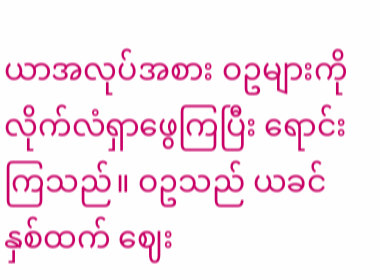ယာအလုပ်အစား ဝဥများကိုလိုက်လံရှာဖွေကြပြီး ရောင်းကြသည်။ ဝဥသည် ယခင်နှစ်ထက် ဈေး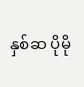နှစ်ဆ ပိုမို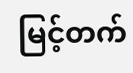မြင့်တက်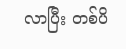လာပြီး တစ်ပိ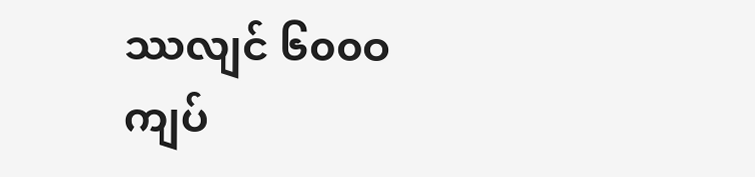ဿလျင် ၆၀၀ဝ ကျပ်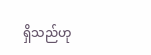ရှိသည်ဟု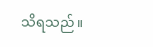သိရသည်။